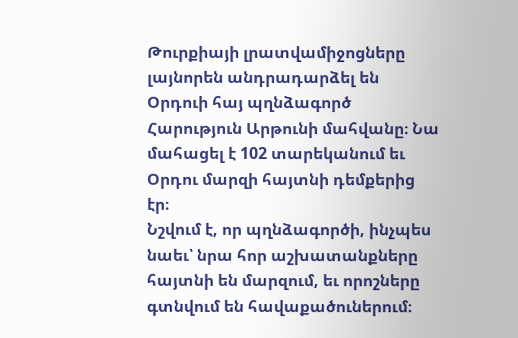Թուրքիայի լրատվամիջոցները լայնորեն անդրադարձել են Օրդուի հայ պղնձագործ Հարություն Արթունի մահվանը։ Նա մահացել է 102 տարեկանում եւ Օրդու մարզի հայտնի դեմքերից էր։
Նշվում է, որ պղնձագործի, ինչպես նաեւ՝ նրա հոր աշխատանքները հայտնի են մարզում, եւ որոշները գտնվում են հավաքածուներում։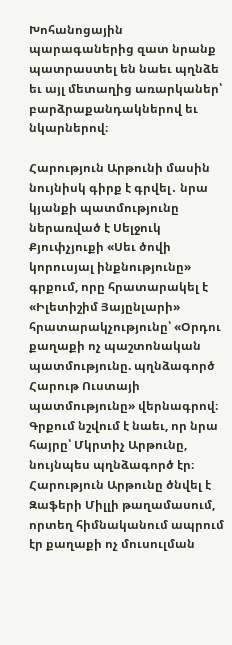Խոհանոցային պարագաներից զատ նրանք պատրաստել են նաեւ պղնձե եւ այլ մետաղից առարկաներ՝ բարձրաքանդակներով եւ նկարներով։

Հարություն Արթունի մասին նույնիսկ գիրք է գրվել․ նրա կյանքի պատմությունը ներառված է Սելջուկ Քյուփչյուքի «Սեւ ծովի կորուսյալ ինքնությունը» գրքում, որը հրատարակել է «Իլետիշիմ Յայընլարի» հրատարակչությունը՝ «Օրդու քաղաքի ոչ պաշտոնական պատմությունը. պղնձագործ Հարութ Ուստայի պատմությունը» վերնագրով։
Գրքում նշվում է նաեւ, որ նրա հայրը՝ Մկրտիչ Արթունը, նույնպես պղնձագործ էր։ Հարություն Արթունը ծնվել է Զաֆերի Միլլի թաղամասում, որտեղ հիմնականում ապրում էր քաղաքի ոչ մուսուլման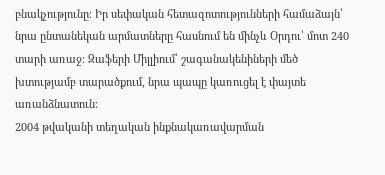բնակչությունը։ Իր սեփական հետազոտությունների համաձայն՝ նրա ընտանեկան արմատները հասնում են մինչև Օրդու՝ մոտ 240 տարի առաջ։ Զաֆերի Միլլիում՝ շագանակենիների մեծ խտությամբ տարածքում, նրա պապը կառուցել է փայտե առանձնատուն։
2004 թվականի տեղական ինքնակառավարման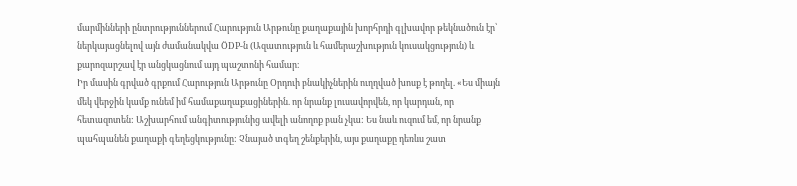մարմինների ընտրություններում Հարություն Արթունը քաղաքային խորհրդի գլխավոր թեկնածուն էր՝ ներկայացնելով այն ժամանակվա ÖDP-ն (Ազատություն և համերաշխություն կուսակցություն) և քարոզարշավ էր անցկացնում այդ պաշտոնի համար։
Իր մասին գրված գրքում Հարություն Արթունը Օրդուի բնակիչներին ուղղված խոսք է թողել. «Ես միայն մեկ վերջին կամք ունեմ իմ համաքաղաքացիներին. որ նրանք լուսավորվեն, որ կարդան, որ հետազոտեն: Աշխարհում անգիտությունից ավելի անողոք բան չկա: Ես նաև ուզում եմ, որ նրանք պահպանեն քաղաքի գեղեցկությունը: Չնայած տգեղ շենքերին, այս քաղաքը դեռևս շատ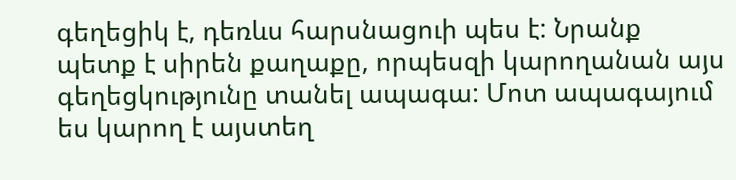գեղեցիկ է, դեռևս հարսնացուի պես է: Նրանք պետք է սիրեն քաղաքը, որպեսզի կարողանան այս գեղեցկությունը տանել ապագա: Մոտ ապագայում ես կարող է այստեղ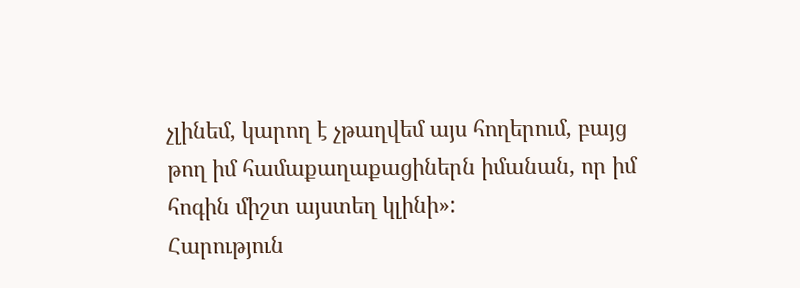չլինեմ, կարող է չթաղվեմ այս հողերում, բայց թող իմ համաքաղաքացիներն իմանան, որ իմ հոգին միշտ այստեղ կլինի»:
Հարություն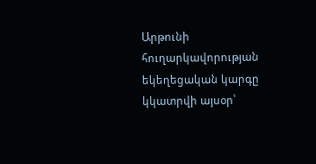Արթունի հուղարկավորության եկեղեցական կարգը կկատրվի այսօր՝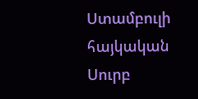Ստամբուլի հայկական Սուրբ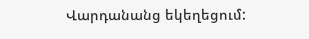Վարդանանց եկեղեցում: